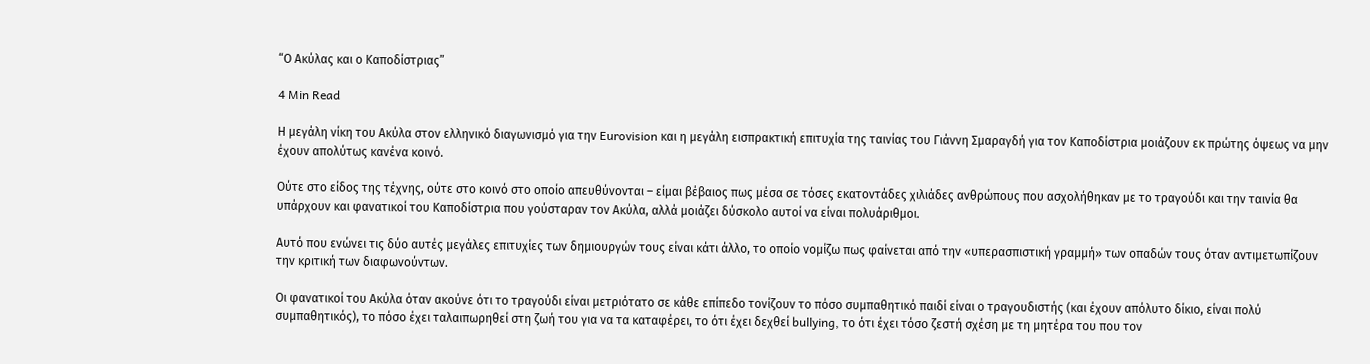“Ο Ακύλας και ο Καποδίστριας”

4 Min Read

Η μεγάλη νίκη του Ακύλα στον ελληνικό διαγωνισμό για την Eurovision και η μεγάλη εισπρακτική επιτυχία της ταινίας του Γιάννη Σμαραγδή για τον Καποδίστρια μοιάζουν εκ πρώτης όψεως να μην έχουν απολύτως κανένα κοινό.

Ούτε στο είδος της τέχνης, ούτε στο κοινό στο οποίο απευθύνονται – είμαι βέβαιος πως μέσα σε τόσες εκατοντάδες χιλιάδες ανθρώπους που ασχολήθηκαν με το τραγούδι και την ταινία θα υπάρχουν και φανατικοί του Καποδίστρια που γούσταραν τον Ακύλα, αλλά μοιάζει δύσκολο αυτοί να είναι πολυάριθμοι.

Αυτό που ενώνει τις δύο αυτές μεγάλες επιτυχίες των δημιουργών τους είναι κάτι άλλο, το οποίο νομίζω πως φαίνεται από την «υπερασπιστική γραμμή» των οπαδών τους όταν αντιμετωπίζουν την κριτική των διαφωνούντων.

Οι φανατικοί του Ακύλα όταν ακούνε ότι το τραγούδι είναι μετριότατο σε κάθε επίπεδο τονίζουν το πόσο συμπαθητικό παιδί είναι ο τραγουδιστής (και έχουν απόλυτο δίκιο, είναι πολύ συμπαθητικός), το πόσο έχει ταλαιπωρηθεί στη ζωή του για να τα καταφέρει, το ότι έχει δεχθεί bullying, το ότι έχει τόσο ζεστή σχέση με τη μητέρα του που τον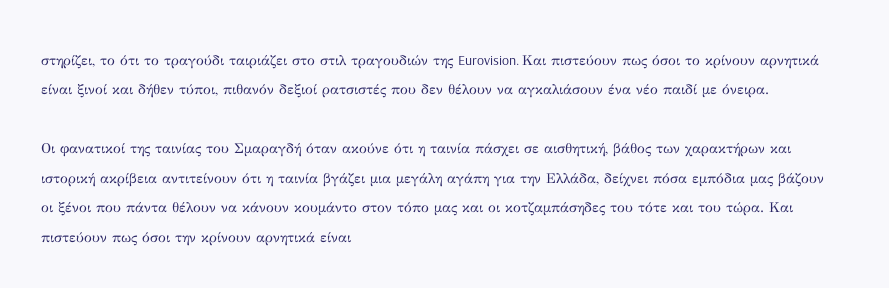στηρίζει, το ότι το τραγούδι ταιριάζει στο στιλ τραγουδιών της Eurovision. Και πιστεύουν πως όσοι το κρίνουν αρνητικά είναι ξινοί και δήθεν τύποι, πιθανόν δεξιοί ρατσιστές που δεν θέλουν να αγκαλιάσουν ένα νέο παιδί με όνειρα.

Οι φανατικοί της ταινίας του Σμαραγδή όταν ακούνε ότι η ταινία πάσχει σε αισθητική, βάθος των χαρακτήρων και ιστορική ακρίβεια αντιτείνουν ότι η ταινία βγάζει μια μεγάλη αγάπη για την Ελλάδα, δείχνει πόσα εμπόδια μας βάζουν οι ξένοι που πάντα θέλουν να κάνουν κουμάντο στον τόπο μας και οι κοτζαμπάσηδες του τότε και του τώρα. Και πιστεύουν πως όσοι την κρίνουν αρνητικά είναι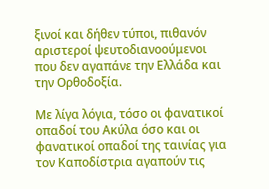ξινοί και δήθεν τύποι, πιθανόν αριστεροί ψευτοδιανοούμενοι που δεν αγαπάνε την Ελλάδα και την Ορθοδοξία.

Με λίγα λόγια, τόσο οι φανατικοί οπαδοί του Ακύλα όσο και οι φανατικοί οπαδοί της ταινίας για τον Καποδίστρια αγαπούν τις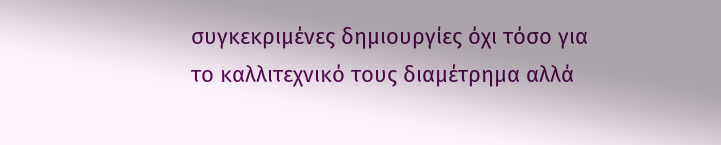συγκεκριμένες δημιουργίες όχι τόσο για το καλλιτεχνικό τους διαμέτρημα αλλά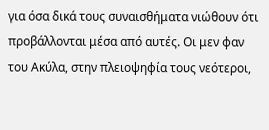για όσα δικά τους συναισθήματα νιώθουν ότι προβάλλονται μέσα από αυτές. Οι μεν φαν του Ακύλα, στην πλειοψηφία τους νεότεροι,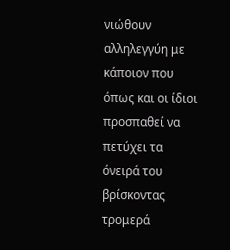νιώθουν αλληλεγγύη με κάποιον που όπως και οι ίδιοι προσπαθεί να πετύχει τα όνειρά του βρίσκοντας τρομερά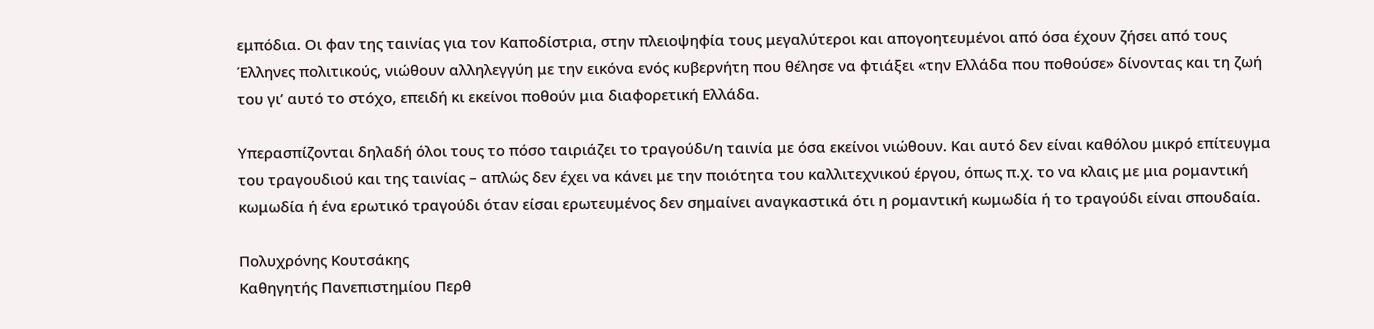εμπόδια. Οι φαν της ταινίας για τον Καποδίστρια, στην πλειοψηφία τους μεγαλύτεροι και απογοητευμένοι από όσα έχουν ζήσει από τους Έλληνες πολιτικούς, νιώθουν αλληλεγγύη με την εικόνα ενός κυβερνήτη που θέλησε να φτιάξει «την Ελλάδα που ποθούσε» δίνοντας και τη ζωή του γι’ αυτό το στόχο, επειδή κι εκείνοι ποθούν μια διαφορετική Ελλάδα.

Υπερασπίζονται δηλαδή όλοι τους το πόσο ταιριάζει το τραγούδι/η ταινία με όσα εκείνοι νιώθουν. Και αυτό δεν είναι καθόλου μικρό επίτευγμα του τραγουδιού και της ταινίας – απλώς δεν έχει να κάνει με την ποιότητα του καλλιτεχνικού έργου, όπως π.χ. το να κλαις με μια ρομαντική κωμωδία ή ένα ερωτικό τραγούδι όταν είσαι ερωτευμένος δεν σημαίνει αναγκαστικά ότι η ρομαντική κωμωδία ή το τραγούδι είναι σπουδαία.

Πολυχρόνης Κουτσάκης
Καθηγητής Πανεπιστημίου Περθ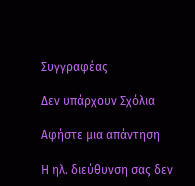Συγγραφέας

Δεν υπάρχουν Σχόλια

Αφήστε μια απάντηση

Η ηλ. διεύθυνση σας δεν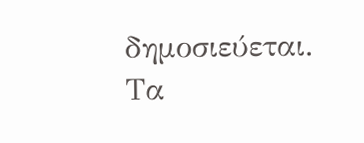δημοσιεύεται. Τα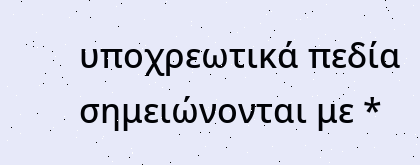υποχρεωτικά πεδία σημειώνονται με *